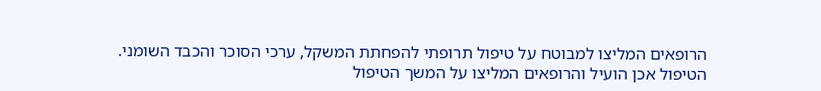הרופאים המליצו למבוטח על טיפול תרופתי להפחתת המשקל, ערכי הסוכר והכבד השומני.
הטיפול אכן הועיל והרופאים המליצו על המשך הטיפול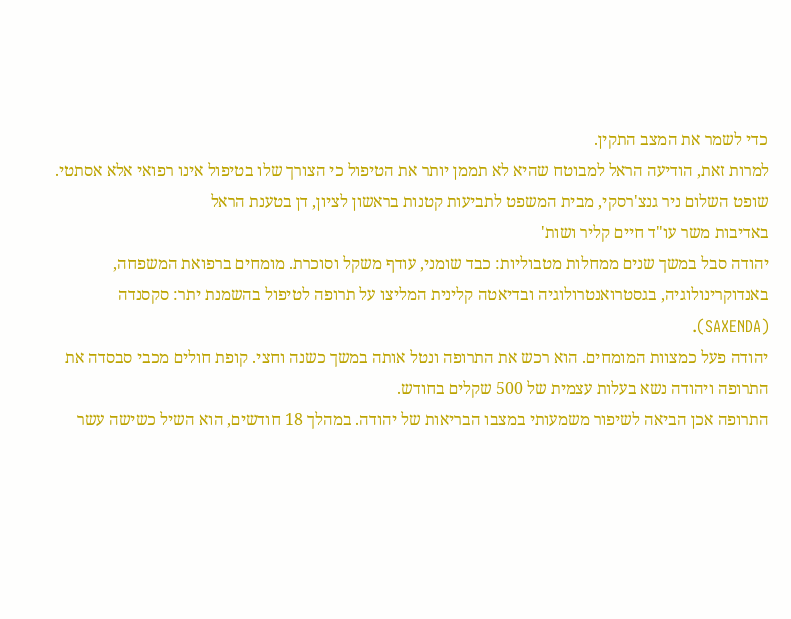כדי לשמר את המצב התקין.
למרות זאת, הודיעה הראל למבוטח שהיא לא תממן יותר את הטיפול כי הצורך שלו בטיפול אינו רפואי אלא אסתטי.
שופט השלום ניר גנצ'רסקי, מבית המשפט לתביעות קטנות בראשון לציון, דן בטענת הראל
באדיבות משר עו"ד חיים קליר ושות'
יהודה סבל במשך שנים ממחלות מטבוליות: כבד שומני, עודף משקל וסוכרת. מומחים ברפואת המשפחה, באנדוקרינולוגיה, בגסטרואנטרולוגיה ובדיאטה קלינית המליצו על תרופה לטיפול בהשמנת יתר: סקסנדה (SAXENDA).
יהודה פעל כמצוות המומחים. הוא רכש את התרופה ונטל אותה במשך כשנה וחצי. קופת חולים מכבי סבסדה את התרופה ויהודה נשא בעלות עצמית של 500 שקלים בחודש.
התרופה אכן הביאה לשיפור משמעותי במצבו הבריאות של יהודה. במהלך 18 חודשים, הוא השיל כשישה עשר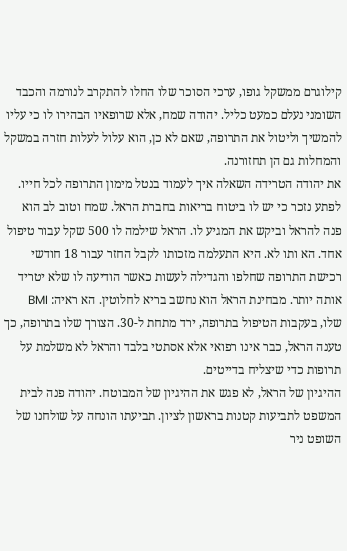קילוגרם ממשקל גופו, ערכי הסוכר שלו החלו להתקרב לנורמה והכבד השומני נעלם כמעט כליל. יהודה שמח, אלא שרופאיו הבהירו לו כי עליו להמשיך וליטול את התרופה, שאם לא כן, הוא עלול לעלות חזרה במשקל והמחלות גם הן תחזורנה.
את יהודה הטרידה השאלה איך לעמוד בנטל מימון התרופה לכל חייו. לפתע נזכר כי יש לו ביטוח בריאות בחברת הראל. שמח וטוב לב הוא פנה להראל וביקש את המגיע לו. הראל שילמה לו 500 שקל עבור טיפול אחד. הא ותו לא. היא התעלמה מזכותו לקבל החזר עבור 18 חודשי רכישת התרופה שחלפו והגדילה לעשות כאשר הודיעה לו שלא יטריד אותה יותר. מבחינת הראל הוא נחשב בריא לחלוטין. הא ראיה: BMI שלו, בעקבות הטיפול בתרופה, ירד מתחת ל-30. הצורך שלו בתרופה, כך טענה הראל, כבר אינו רפואי אלא אסתטי בלבד והראל לא משלמת על תרופות כדי שיצליח בדייטים.
ההיגיון של הראל, לא פגש את ההיגיון של המבוטח. יהודה פנה לבית המשפט לתביעות קטנות בראשון לציון. תביעתו הונחה על שולחנו של השופט ניר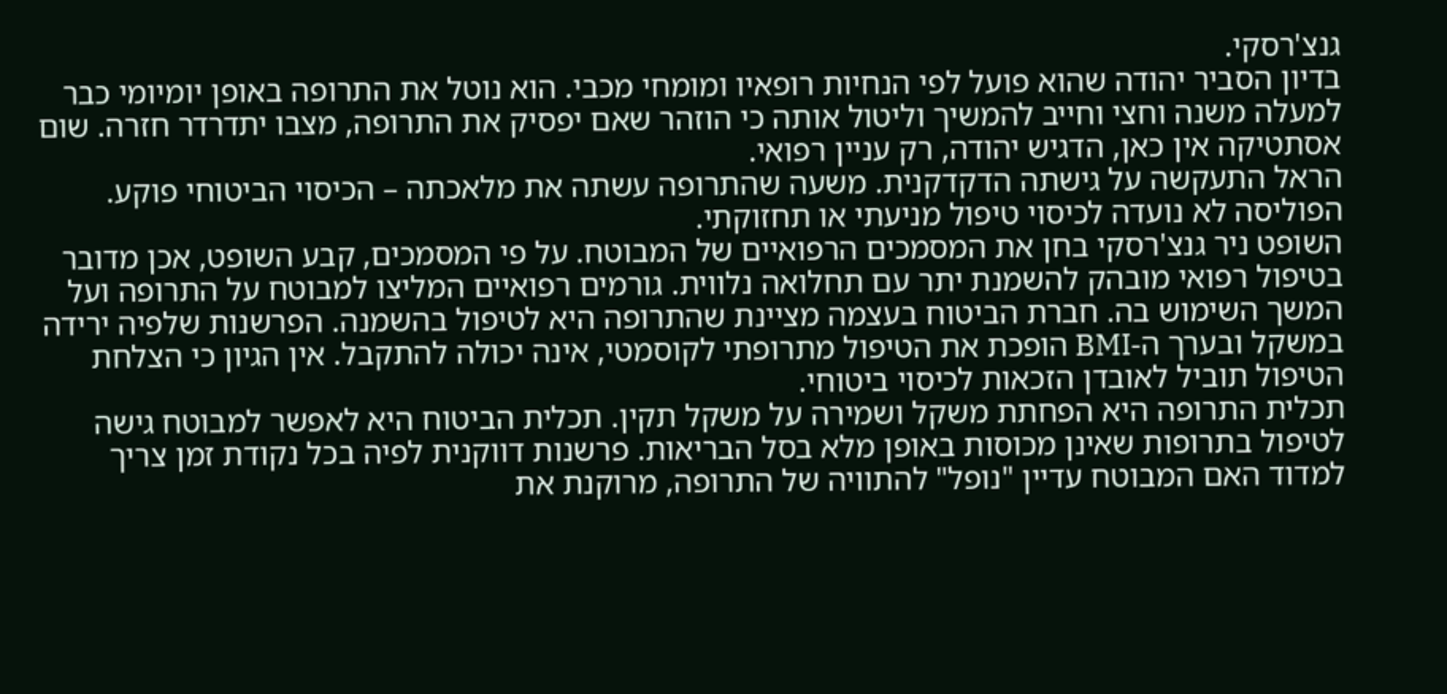גנצ'רסקי.
בדיון הסביר יהודה שהוא פועל לפי הנחיות רופאיו ומומחי מכבי. הוא נוטל את התרופה באופן יומיומי כבר למעלה משנה וחצי וחייב להמשיך וליטול אותה כי הוזהר שאם יפסיק את התרופה, מצבו יתדרדר חזרה. שום אסתטיקה אין כאן, הדגיש יהודה, רק עניין רפואי.
הראל התעקשה על גישתה הדקדקנית. משעה שהתרופה עשתה את מלאכתה – הכיסוי הביטוחי פוקע. הפוליסה לא נועדה לכיסוי טיפול מניעתי או תחזוקתי.
השופט ניר גנצ'רסקי בחן את המסמכים הרפואיים של המבוטח. על פי המסמכים, קבע השופט, אכן מדובר בטיפול רפואי מובהק להשמנת יתר עם תחלואה נלווית. גורמים רפואיים המליצו למבוטח על התרופה ועל המשך השימוש בה. חברת הביטוח בעצמה מציינת שהתרופה היא לטיפול בהשמנה. הפרשנות שלפיה ירידה במשקל ובערך ה-BMI הופכת את הטיפול מתרופתי לקוסמטי, אינה יכולה להתקבל. אין הגיון כי הצלחת הטיפול תוביל לאובדן הזכאות לכיסוי ביטוחי.
תכלית התרופה היא הפחתת משקל ושמירה על משקל תקין. תכלית הביטוח היא לאפשר למבוטח גישה לטיפול בתרופות שאינן מכוסות באופן מלא בסל הבריאות. פרשנות דווקנית לפיה בכל נקודת זמן צריך למדוד האם המבוטח עדיין "נופל" להתוויה של התרופה, מרוקנת את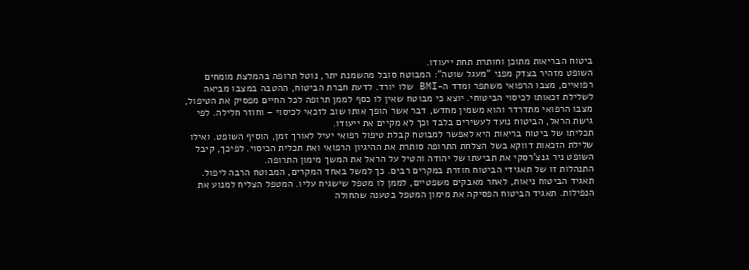ביטוח הבריאות מתוכן וחותרת תחת ייעודו.
השופט מזהיר בצדק מפני "מעגל שוטה": המבוטח סובל מהשמנת יתר, נוטל תרופה בהמלצת מומחים רפואיים, מצבו הרפואי משתפר ומדד ה-BMI שלו יורד. לדעת חברת הביטוח, ההטבה במצבו מביאה לשלילת זכאותו לכיסוי הביטוחי. יוצא כי מבוטח שאין לו כסף לממן תרופה לכל החיים מפסיק את הטיפול, מצבו הרפואי מתדרדר והוא משמין מחדש, דבר אשר הופך אותו שוב לזכאי לכיסוי – וחוזר חלילה. לפי גישת הראל, הביטוח נועד לעשירים בלבד וכך לא מקיים את ייעודו.
תכליתו של ביטוח בריאות היא לאפשר למבוטח קבלת טיפול רפואי יעיל לאורך זמן, הוסיף השופט. ואילו שלילת הזכאות דווקא בשל הצלחת התרופה סותרת את ההיגיון הרפואי ואת תכלית הכיסוי. לפיכך, קיבל השופט ניר גנצ'רסקי את תביעתו של יהודה והטיל על הראל את המשך מימון התרופה.
התנהלות זו של תאגידי הביטוח חוזרת במקרים רבים. כך למשל באחד המקרים, המבוטח הרבה ליפול. תאגיד הביטוח ניאות, לאחר מאבקים משפטיים, לממן לו מטפל שישגיח עליו. המטפל הצליח למנוע את הנפילות. תאגיד הביטוח הפסיקה את מימון המטפל בטענה שהחולה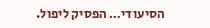הסיעודי… הפסיק ליפול.